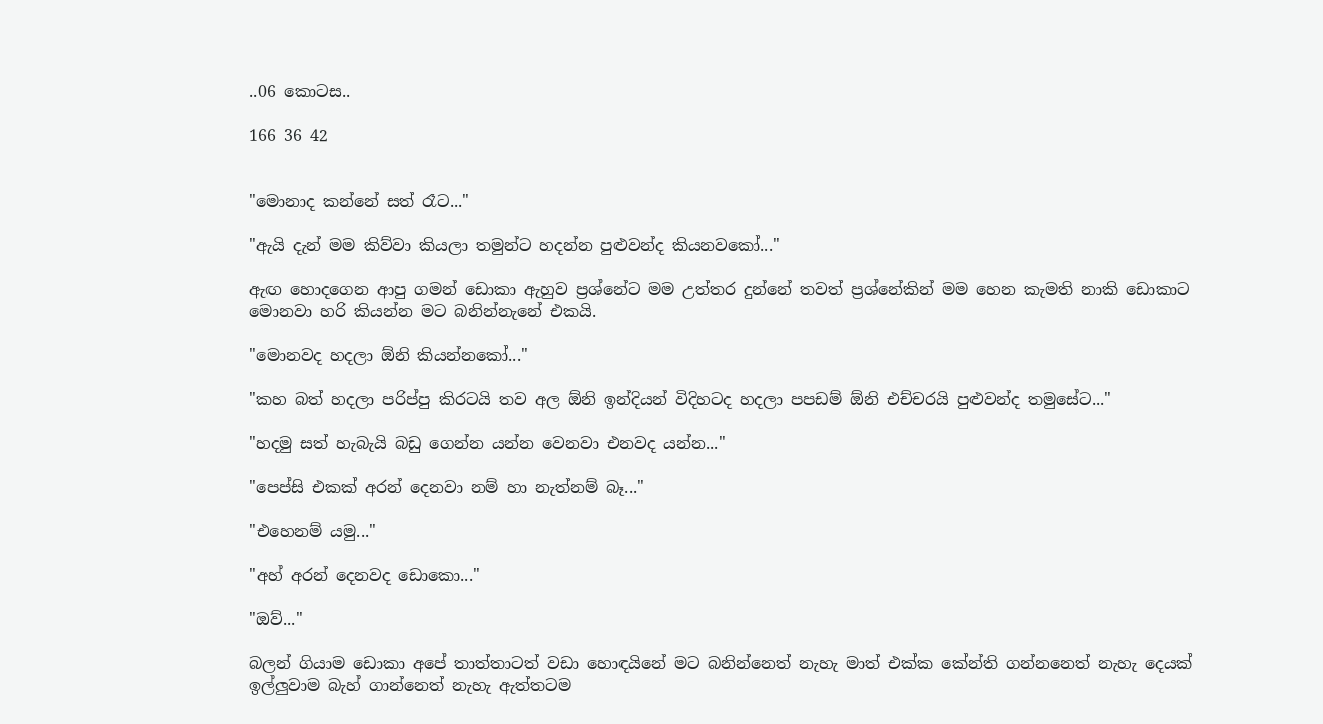..06 කොටස..

166 36 42


"මොනාද කන්නේ සත් රෑට..."

"ඇයි දැන් මම කිව්වා කියලා තමුන්ට හදන්න පුළුවන්ද කියනවකෝ..."

ඇඟ හොදගෙන ආපු ගමන් ඩොකා ඇහුව ප්‍රශ්නේට මම උත්තර දුන්නේ තවත් ප්‍රශ්නේකින් මම හෙන කැමති නාකි ඩොකාට මොනවා හරි කියන්න මට බනින්නැනේ එකයි.

"මොනවද හදලා ඕනි කියන්නකෝ..."

"කහ බත් හදලා පරිප්පු කිරටයි තව අල ඕනි ඉන්දියන් විදිහටද හදලා පපඩම් ඕනි එච්චරයි පුළුවන්ද තමුසේට..."

"හදමු සත් හැබැයි බඩු ගෙන්න යන්න වෙනවා එනවද යන්න..."

"පෙප්සි එකක් අරන් දෙනවා නම් හා නැත්නම් බෑ..."

"එහෙනම් යමු..."

"අහ් අරන් දෙනවද ඩොකො..."

"ඔව්..."

බලන් ගියාම ඩොකා අපේ තාත්තාටත් වඩා හොඳයිනේ මට බනින්නෙත් නැහැ මාත් එක්ක කේන්ති ගන්නනෙත් නැහැ දෙයක් ඉල්ලුවාම බැහ් ගාන්නෙත් නැහැ ඇත්තටම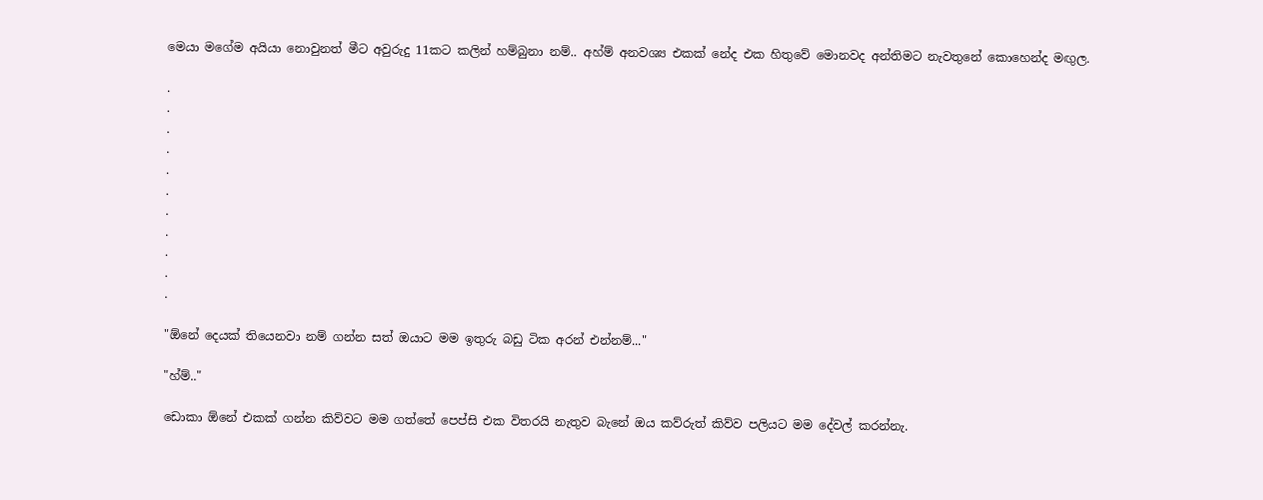මෙයා මගේම අයියා නොවුනත් මීට අවුරුදු 11කට කලින් හම්බුනා නම්.. අහ්ම් අනවශ්‍ය එකක් නේද එක හිතුවේ මොනවද අන්තිමට නැවතුනේ කොහෙන්ද මඟුල.

.
.
.
.
.
.
.
.
.
.
.

"ඕනේ දෙයක් තියෙනවා නම් ගන්න සත් ඔයාට මම ඉතුරු බඩු ටික අරන් එන්නම්..."

"හ්ම්.."

ඩොකා ඕනේ එකක් ගන්න කිව්වට මම ගත්තේ පෙප්සි එක විතරයි නැතුව බැනේ ඔය කව්රුත් කිව්ව පලියට මම දේවල් කරන්නැ.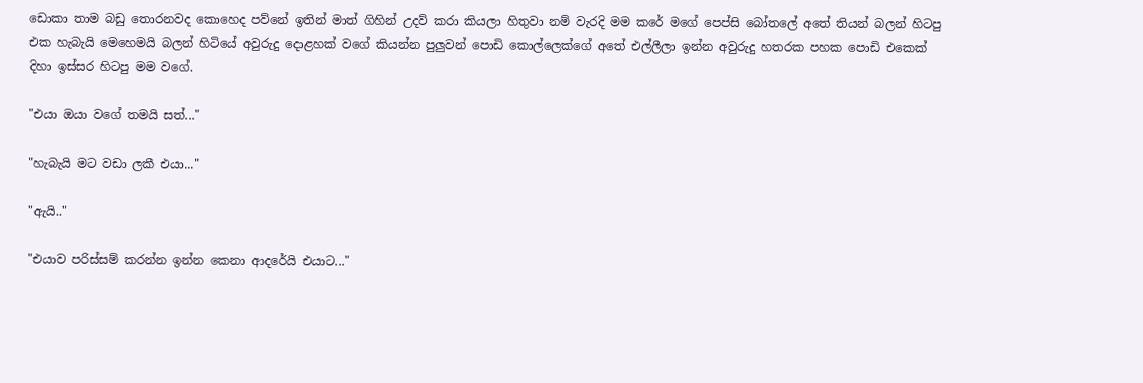ඩොකා තාම බඩු තොරනවද කොහෙද පව්නේ ඉතින් මාත් ගිහින් උදව් කරා කියලා හිතුවා නම් වැරදි මම කරේ මගේ පෙප්සි බෝතලේ අතේ තියන් බලන් හිටපු එක හැබැයි මෙහෙමයි බලන් හිටියේ අවුරුදු දොළහක් වගේ කියන්න පුලුවන් පොඩි කොල්ලෙක්ගේ අතේ එල්ලීලා ඉන්න අවුරුදු හතරක පහක පොඩි එකෙක් දිහා ඉස්සර හිටපු මම වගේ.

"එයා ඔයා වගේ තමයි සත්..."

"හැබැයි මට වඩා ලකී එයා..."

"ඇයි.."

"එයාව පරිස්සම් කරන්න ඉන්න කෙනා ආදරේයි එයාට..."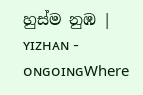හුස්ම නුඹ | ʏɪᴢʜᴀɴ - ᴏɴɢᴏɪɴɢWhere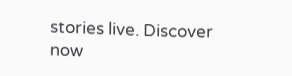stories live. Discover now